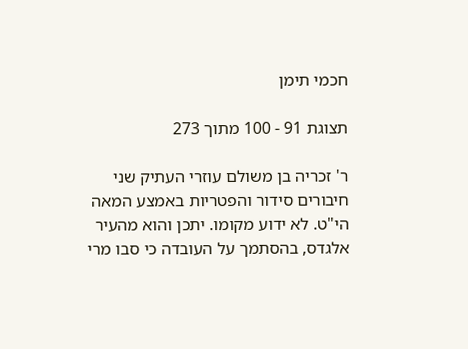חכמי תימן

תצוגת 91 - 100 מתוך 273

ר' זכריה בן משולם עוזרי העתיק שני חיבורים סידור והפטריות באמצע המאה הי"ט. לא ידוע מקומו. יתכן והוא מהעיר אלגדס, בהסתמך על העובדה כי סבו מרי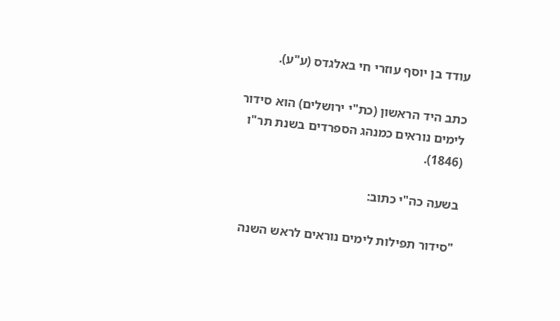עודד בן יוסף עוזרי חי באלגדס (ע"ע).

כתב היד הראשון (כת"י ירושלים) הוא סידור לימים נוראים כמנהג הספרדים בשנת תר"ו (1846).

בשעה כה"י כתוב:

"סידור תפילות לימים נוראים לראש השנה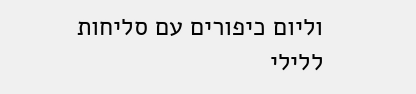וליום כיפורים עם סליחות ללילי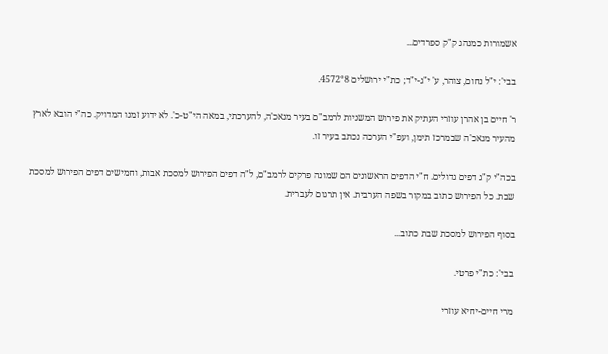אשמורות כמנהג ק"ק ספרדים...

בבי': י"ל נחום, צוהר, ע' י"ג-י"ד; כת"י ירושלים 4572°8.

ר' חיים בן אהרן עוזרי העתיק את פירוש המשניות לרמב"ם בעיר מנאכ'ה, להערכתי, במאה הי"ט-כ'. לא ידוע זמנו המדויק. כה"י הובא לארץ מהעיר מנאכ'ה שבמרכז תימן, ועפ"י הערכה נכתב בעיר זו.

בכה"י ק"ג דפים גדולים. ח"י הדפים הראשונים הם שמונה פרקים לרמב"ם, ל"ה דפים הפירוש למסכת אבות, וחמישים דפים הפירוש למסכת שבת. כל הפירוש כתוב במקור בשפה הערבית. אין תרגום לעברית.

בסוף הפירוש למסכת שבת כתוב...

בבי': כת"י פרטי.

מרי חיים-יחיא עוזרי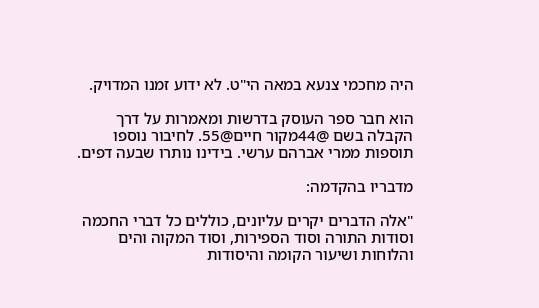היה מחכמי צנעא במאה הי"ט. לא ידוע זמנו המדויק.

הוא חבר ספר העוסק בדרשות ומאמרות על דרך הקבלה בשם @44מקור חיים@55. לחיבור נוספו תוספות ממרי אברהם ערשי. בידינו נותרו שבעה דפים.

מדבריו בהקדמה:

"אלה הדברים יקרים עליונים, כוללים כל דברי החכמה וסודות התורה וסוד הספירות, וסוד המקוה והים והלוחות ושיעור הקומה והיסודות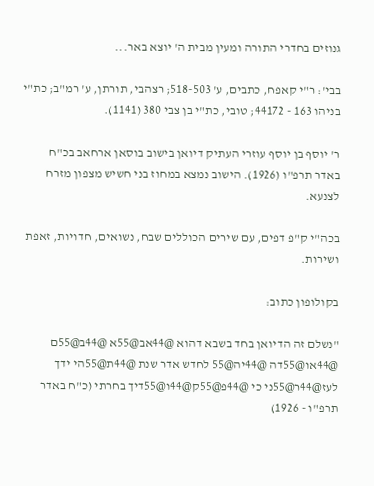גנוזים בחדרי התורה ומעין מבית ה' יוצא באר...

בבי': ר"י קאפח, כתבים, ע' 518-503; רצהבי, תורתן, ע' רמ"ב; כת"י בניהו 163 - 44172; טובי, כת"י בן צבי 380 (1141).

ר' יוסף בן יוסף עוזרי העתיק דיואן בישוב בוסאן ארחאב בכ"ח באדר תרפ"ו (1926). הישוב נמצא במחוז בני חשיש מצפון מזרח לצנעא.

בכה"י ק"פ דפים, עם שירים הכוללים שבח, נשואים, חדויות, זאפת ושירות.

בקולופון כתוב:

"נשלם זה הדיואן בחד בשבא דהוא @44אב@55א @44ב@55ם @44או@55דה @44יה@55 לחדש אדר שנת @44ת@55הי ידך לעז@44ר@55ני כי @44פ@55ק@44ו@55דיך בחרתי (כ"ח באדר תרפ"ו - 1926)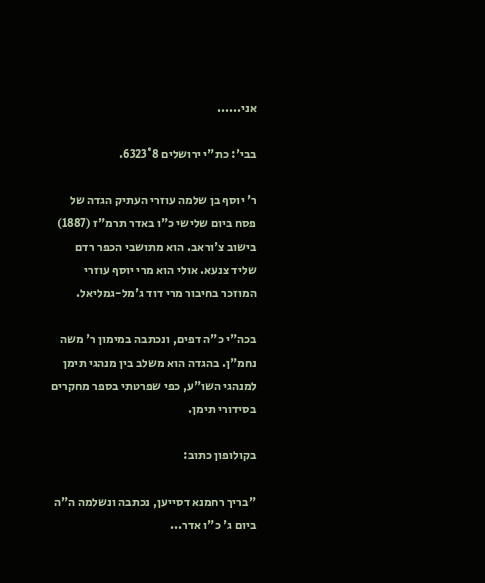אני......

בבי': כת"י ירושלים 6323°8.

ר' יוסף בן שלמה עוזרי העתיק הגדה של פסח ביום שלישי כ"ו באדר תרמ"ז (1887) בישוב צ'וראב. הוא מתושבי הכפר רדם שליד צנעא. אולי הוא מרי יוסף עוזרי המוזכר בחיבור מרי דוד ג'מל-גמליאל.

בכה"י כ"ה דפים, ונכתבה במימון ר' משה נחמ"ן. בהגדה הוא משלב בין מנהגי תימן למנהגי השו"ע, כפי שפרטתי בספר מחקרים בסידורי תימן.

בקולופון כתוב:

"בריך רחמנא דסייען, נכתבה ונשלמה ה"ה ביום ג' כ"ו אדר...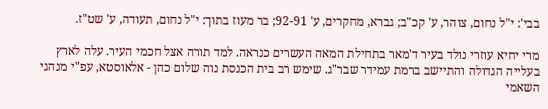בבי': י"ל נחום, צוהר, ע' קכ"ב; גברא, מחקרים, ע' 92-91; בר מעוז בתוך: י"ל נחום, תעודה, ע' שט"ז.

מרי יחיא עוזרי נולד בעיר ד'מאר בתחילת המאה העשרים כנראה. למד תורה אצל חכמי העיר. עלה לארץ בעלייה הגדולה והתיישב ברמת עמידר שבר"ג. שימש רב בית הכנסת נוה שלום כהן - אלאוסטא, עפ"י מנהגי השאמי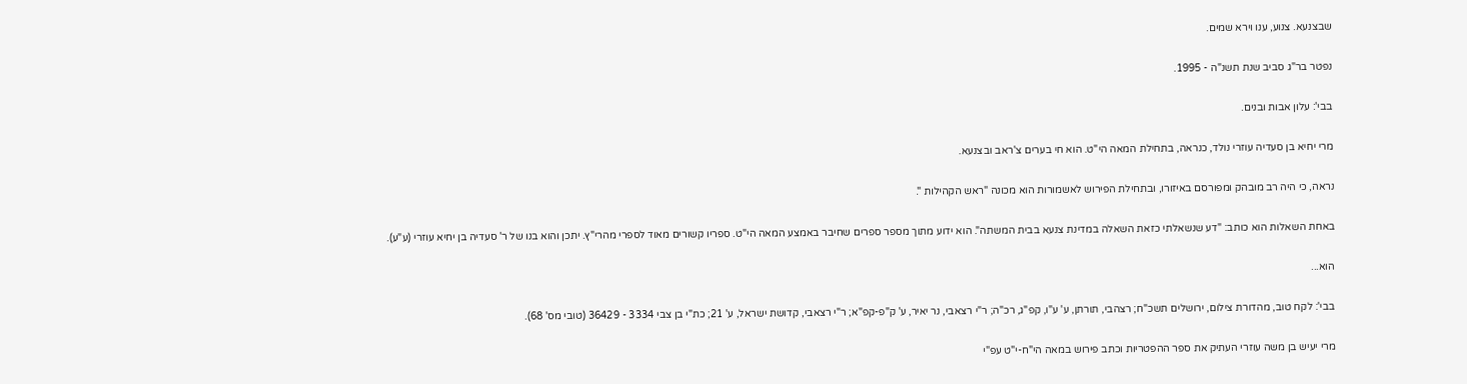שבצנעא. צנוע, ענו וירא שמים.

נפטר בר"ג סביב שנת תשנ"ה - 1995.

בבי': עלון אבות ובנים.

מרי יחיא בן סעדיה עוזרי נולד, כנראה, בתחילת המאה הי"ט. הוא חי בערים צ'ראב ובצנעא.

נראה, כי היה רב מובהק ומפורסם באיזורו, ובתחילת הפירוש לאשמורות הוא מכונה "ראש הקהילות ".

באחת השאלות הוא כותב: "דע שנשאלתי כזאת השאלה במדינת צנעא בבית המשתה". הוא ידוע מתוך מספר ספרים שחיבר באמצע המאה הי"ט. ספריו קשורים מאוד לספרי מהרי"ץ. יתכן והוא בנו של ר' סעדיה בן יחיא עוזרי (ע"ע).

הוא...

בבי': לקח טוב, מהדורת צילום, ירושלים תשכ"ח; רצהבי, תורתן, ע' ע"ו, קפ"ג, רכ"ה; ר"י רצאבי, נר יאיר, ע' ק"פ-קפ"א; ר"י רצאבי, קדושת ישראל, ע' 21; כת"י בן צבי 3334 - 36429 (טובי מס' 68).

מרי יעיש בן משה עוזרי העתיק את ספר ההפטריות וכתב פירוש במאה הי"ח-י"ט עפ"י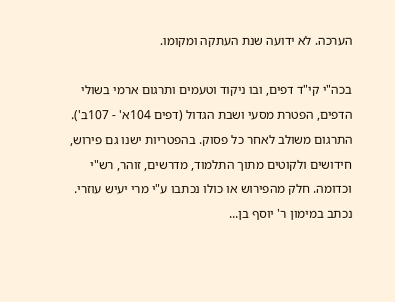הערכה. לא ידועה שנת העתקה ומקומו.

בכה"י קי"ד דפים, ובו ניקוד וטעמים ותרגום ארמי בשולי הדפים, הפטרת מסעי ושבת הגדול (דפים 104א' - 107ב'). התרגום משולב לאחר כל פסוק. בהפטריות ישנו גם פירוש, חידושים ולקוטים מתוך התלמוד, מדרשים, זוהר, רש"י וכדומה. חלק מהפירוש או כולו נכתבו ע"י מרי יעיש עוזרי. נכתב במימון ר' יוסף בן...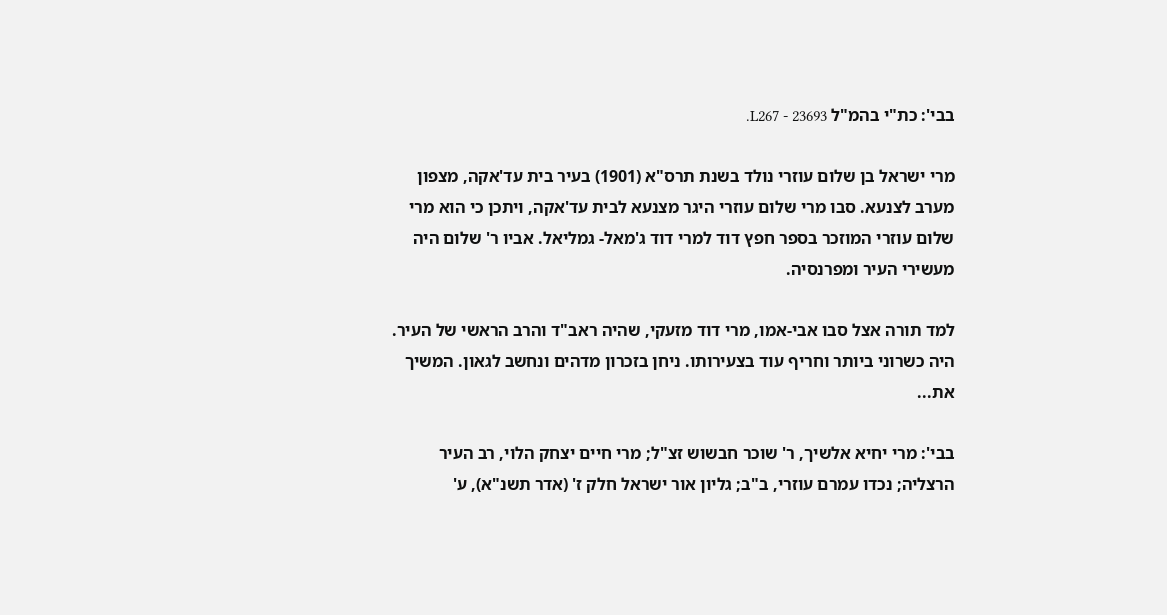בבי': כת"י בהמ"ל L267 - 23693.

מרי ישראל בן שלום עוזרי נולד בשנת תרס"א (1901) בעיר בית עד'אקה, מצפון מערב לצנעא. סבו מרי שלום עוזרי היגר מצנעא לבית עד'אקה, ויתכן כי הוא מרי שלום עוזרי המוזכר בספר חפץ דוד למרי דוד ג'מאל- גמליאל. אביו ר' שלום היה מעשירי העיר ומפרנסיה.

למד תורה אצל סבו אבי-אמו, מרי דוד מזעקי, שהיה ראב"ד והרב הראשי של העיר. היה כשרוני ביותר וחריף עוד בצעירותו. ניחן בזכרון מדהים ונחשב לגאון. המשיך את...

בבי': מרי יחיא אלשיך, ר' שוכר חבשוש זצ"ל; מרי חיים יצחק הלוי, רב העיר הרצליה; נכדו עמרם עוזרי, ב"ב; גליון אור ישראל חלק ז' (אדר תשנ"א), ע'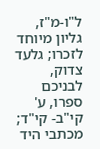ל"ו-מ"ז, גליון מיוחד לזכרו; גלעד צדוק, לבניכם ספרו, ע' קי"ב- קי"ד; מכתבי היד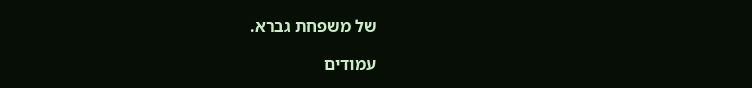של משפחת גברא.

עמודים